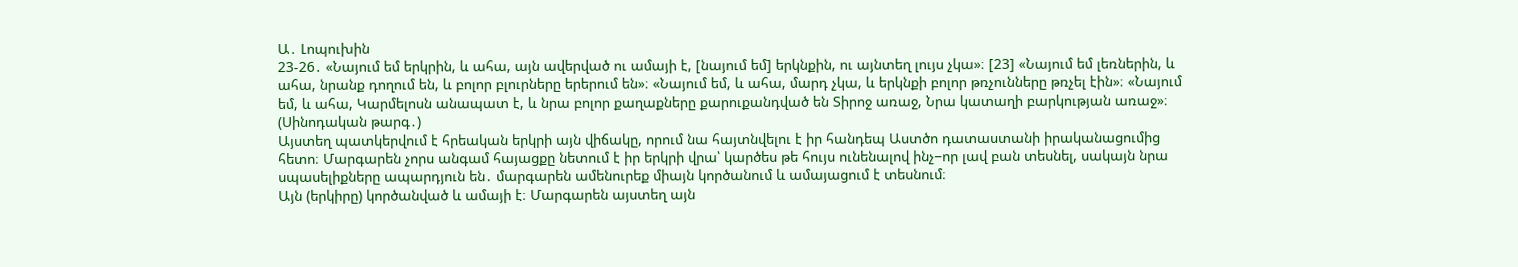Ա․ Լոպուխին
23-26․ «Նայում եմ երկրին, և ահա, այն ավերված ու ամայի է, [նայում եմ] երկնքին, ու այնտեղ լույս չկա»։ [23] «Նայում եմ լեռներին, և ահա, նրանք դողում են, և բոլոր բլուրները երերում են»։ «Նայում եմ, և ահա, մարդ չկա, և երկնքի բոլոր թռչունները թռչել էին»։ «Նայում եմ, և ահա, Կարմելոսն անապատ է, և նրա բոլոր քաղաքները քարուքանդված են Տիրոջ առաջ, Նրա կատաղի բարկության առաջ»։ (Սինոդական թարգ․)
Այստեղ պատկերվում է հրեական երկրի այն վիճակը, որում նա հայտնվելու է իր հանդեպ Աստծո դատաստանի իրականացումից հետո։ Մարգարեն չորս անգամ հայացքը նետում է իր երկրի վրա՝ կարծես թե հույս ունենալով ինչ−որ լավ բան տեսնել, սակայն նրա սպասելիքները ապարդյուն են․ մարգարեն ամենուրեք միայն կործանում և ամայացում է տեսնում։
Այն (երկիրը) կործանված և ամայի է։ Մարգարեն այստեղ այն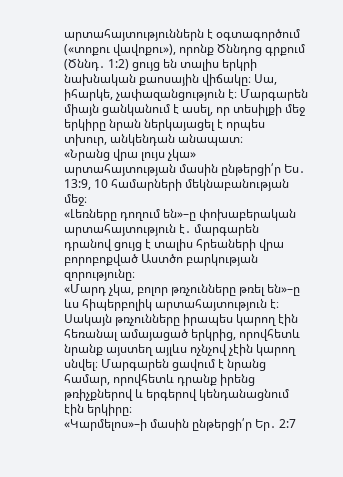արտահայտություններն է օգտագործում («տոքու վավոքու»), որոնք Ծննդոց գրքում (Ծննդ․ 1:2) ցույց են տալիս երկրի նախնական քաոսային վիճակը։ Սա, իհարկե, չափազանցություն է։ Մարգարեն միայն ցանկանում է ասել, որ տեսիլքի մեջ երկիրը նրան ներկայացել է որպես տխուր, անկենդան անապատ։
«Նրանց վրա լույս չկա» արտահայտության մասին ընթերցի՛ր Ես․ 13:9, 10 համարների մեկնաբանության մեջ։
«Լեռները դողում են»–ը փոխաբերական արտահայտություն է․ մարգարեն դրանով ցույց է տալիս հրեաների վրա բորոբոքված Աստծո բարկության զորությունը։
«Մարդ չկա, բոլոր թռչունները թռել են»–ը ևս հիպերբոլիկ արտահայտություն է։ Սակայն թռչունները իրապես կարող էին հեռանալ ամայացած երկրից, որովհետև նրանք այստեղ այլևս ոչնչով չէին կարող սնվել։ Մարգարեն ցավում է նրանց համար, որովհետև դրանք իրենց թռիչքներով և երգերով կենդանացնում էին երկիրը։
«Կարմելոս»–ի մասին ընթերցի՛ր Եր․ 2:7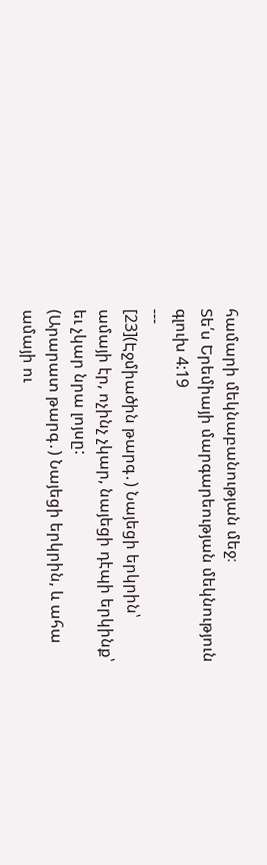համարի մեկնաբանության մեջ։
Տե՛ս Երեմիայի մարգարեության մեկնություն գլուխ 4:19
---
[23](Էջմիածին թարգ․) Նայեցի երկրին՝ ամայի էր, ոչինչ չկար, նայեցի դէպի երկինք՝ եւ չկար նրա լոյսը:
(Արարատ թարգ․) Նայեցի երկրին, և ահա ամայի ու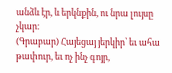անձև էր, և երկնքին, ու նրա լույսը չկար։
(Գրաբար) Հայեցայ յերկիր՝ եւ ահա թափուր, եւ ոչ ինչ գոյր,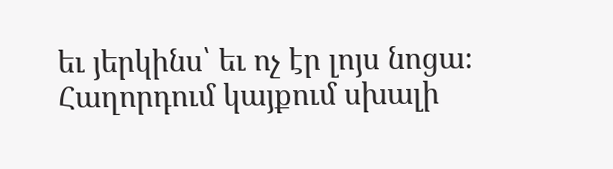եւ յերկինս՝ եւ ոչ էր լոյս նոցա։
Հաղորդում կայքում սխալի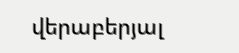վերաբերյալ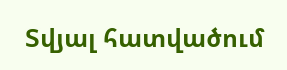Տվյալ հատվածում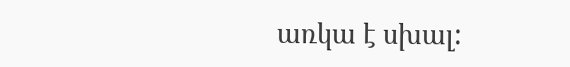առկա է սխալ: